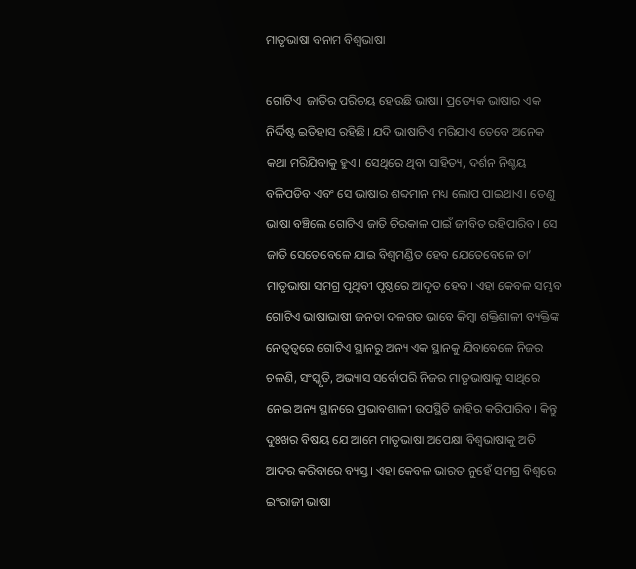ମାତୃଭାଷା ବନାମ ବିଶ୍ବଭାଷା

ଗୋଟିଏ  ଜାତିର ପରିଚୟ ହେଉଛି ଭାଷା। ପ୍ରତ୍ୟେକ ଭାଷାର ଏକ ନିର୍ଦ୍ଦିଷ୍ଟ ଇତିହାସ ରହିଛି। ଯଦି ଭାଷାଟିଏ ମରିଯାଏ ତେବେ ଅନେକ କଥା ମରିଯିବାକୁ ହୁଏ। ସେଥିରେ ଥିବା ସାହିତ୍ୟ, ଦର୍ଶନ ନିଶ୍ଚୟ ବଳିପଡିବ ଏବଂ ସେ ଭାଷାର ଶବ୍ଦମାନ ମଧ୍ୟ ଲୋପ ପାଇଥାଏ। ତେଣୁ ଭାଷା ବଞ୍ଚିଲେ ଗୋଟିଏ ଜାତି ଚିରକାଳ ପାଇଁ ଜୀବିତ ରହିପାରିବ। ସେ ଜାତି ସେତେବେଳେ ଯାଇ ବିଶ୍ବମଣ୍ଡିତ ହେବ ଯେତେବେଳେ ତା’ ମାତୃଭାଷା ସମଗ୍ର ପୃଥିବୀ ପୃଷ୍ଠରେ ଆଦୃତ ହେବ। ଏହା କେବଳ ସମ୍ଭବ ଗୋଟିଏ ଭାଷାଭାଷୀ ଜନତା ଦଳଗତ ଭାବେ କିମ୍ବା ଶକ୍ତିଶାଳୀ ବ୍ୟକ୍ତିଙ୍କ ନେତ୍ୱତ୍ୱରେ ଗୋଟିଏ ସ୍ଥାନରୁ ଅନ୍ୟ ଏକ ସ୍ଥାନକୁ ଯିବାବେଳେ ନିଜର ଚଳଣି, ସଂସ୍କୃତି, ଅଭ୍ୟାସ ସର୍ବୋପରି ନିଜର ମାତୃଭାଷାକୁ ସାଥିରେ ନେଇ ଅନ୍ୟ ସ୍ଥାନରେ ପ୍ରଭାବଶାଳୀ ଉପସ୍ଥିତି ଜାହିର କରିପାରିବ। କିନ୍ତୁ ଦୁଃଖର ବିଷୟ ଯେ ଆମେ ମାତୃଭାଷା ଅପେକ୍ଷା ବିଶ୍ବଭାଷାକୁ ଅତି ଆଦର କରିବାରେ ବ୍ୟସ୍ତ। ଏହା କେବଳ ଭାରତ ନୁହେଁ ସମଗ୍ର ବିଶ୍ବରେ ଇଂରାଜୀ ଭାଷା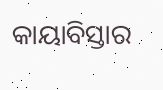କାୟାବିସ୍ତାର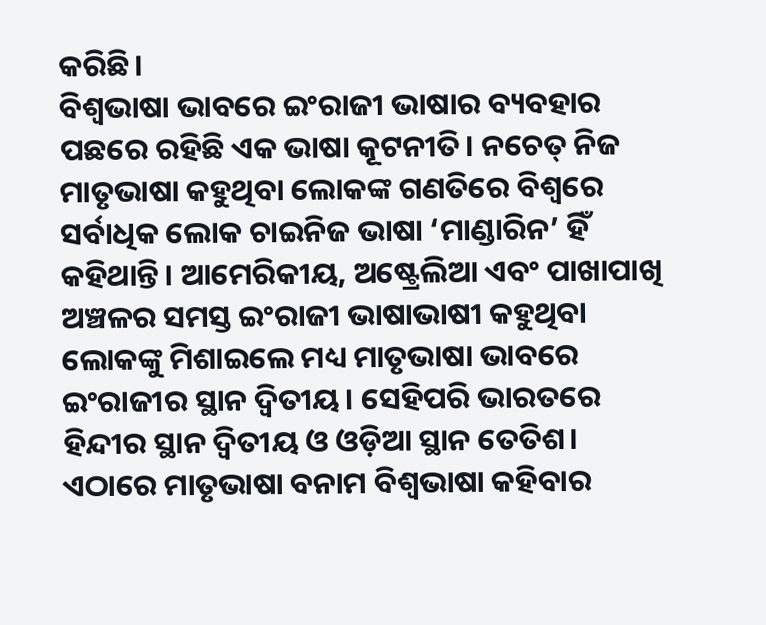କରିଛି।
ବିଶ୍ବଭାଷା ଭାବରେ ଇଂରାଜୀ ଭାଷାର ବ୍ୟବହାର ପଛରେ ରହିଛି ଏକ ଭାଷା କୂଟନୀତି। ନଚେତ୍‌ ନିଜ ମାତୃଭାଷା କହୁଥିବା ଲୋକଙ୍କ ଗଣତିରେ ବିଶ୍ବରେ ସର୍ବାଧିକ ଲୋକ ଚାଇନିଜ ଭାଷା ‘ମାଣ୍ଡାରିନ’ ହିଁ କହିଥାନ୍ତି। ଆମେରିକୀୟ, ଅଷ୍ଟ୍ରେଲିଆ ଏବଂ ପାଖାପାଖି ଅଞ୍ଚଳର ସମସ୍ତ ଇଂରାଜୀ ଭାଷାଭାଷୀ କହୁଥିବା ଲୋକଙ୍କୁ ମିଶାଇଲେ ମଧ୍ୟ ମାତୃଭାଷା ଭାବରେ ଇଂରାଜୀର ସ୍ଥାନ ଦ୍ବିତୀୟ। ସେହିପରି ଭାରତରେ ହିନ୍ଦୀର ସ୍ଥାନ ଦ୍ବିତୀୟ ଓ ଓଡ଼ିଆ ସ୍ଥାନ ତେତିଶ। ଏଠାରେ ମାତୃଭାଷା ବନାମ ବିଶ୍ବଭାଷା କହିବାର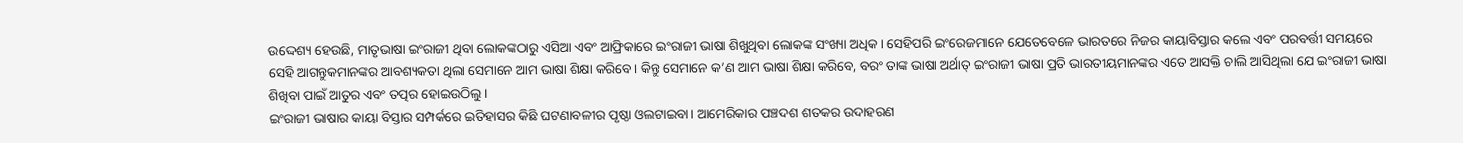ଉଦ୍ଦେଶ୍ୟ ହେଉଛି, ମାତୃଭାଷା ଇଂରାଜୀ ଥିବା ଲୋକଙ୍କଠାରୁ ଏସିଆ ଏବଂ ଆଫ୍ରିକାରେ ଇଂରାଜୀ ଭାଷା ଶିଖୁଥିବା ଲୋକଙ୍କ ସଂଖ୍ୟା ଅଧିକ। ସେହିପରି ଇଂରେଜମାନେ ଯେତେବେଳେ ଭାରତରେ ନିଜର କାୟାବିସ୍ତାର କଲେ ଏବଂ ପରବର୍ତ୍ତୀ ସମୟରେ ସେହି ଆଗନ୍ତୁକମାନଙ୍କର ଆବଶ୍ୟକତା ଥିଲା ସେମାନେ ଆମ ଭାଷା ଶିକ୍ଷା କରିବେ। କିନ୍ତୁ ସେମାନେ କ’ଣ ଆମ ଭାଷା ଶିକ୍ଷା କରିବେ, ବରଂ ତାଙ୍କ ଭାଷା ଅର୍ଥାତ୍‌ ଇଂରାଜୀ ଭାଷା ପ୍ରତି ଭାରତୀୟମାନଙ୍କର ଏତେ ଆସକ୍ତି ଚାଲି ଆସିଥିଲା ଯେ ଇଂରାଜୀ ଭାଷା ଶିଖିବା ପାଇଁ ଆତୁର ଏବଂ ତତ୍ପର ହୋଇଉଠିଲୁ।
ଇଂରାଜୀ ଭାଷାର କାୟା ବିସ୍ତାର ସମ୍ପର୍କରେ ଇତିହାସର କିଛି ଘଟଣାବଳୀର ପୃଷ୍ଠା ଓଲଟାଇବା। ଆମେରିକାର ପଞ୍ଚଦଶ ଶତକର ଉଦାହରଣ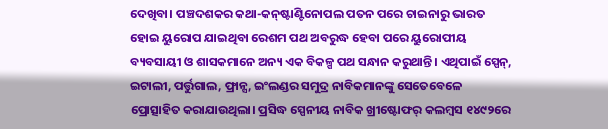ଦେଖିବା। ପଞ୍ଚଦଶକର କଥା-କନ୍‌ଷ୍ଟାଣ୍ଟିନୋପଲ ପତନ ପରେ ଚାଇନାରୁ ଭାରତ ହୋଇ ୟୁରୋପ ଯାଇଥିବା ରେଶମ ପଥ ଅବରୁଦ୍ଧ ହେବା ପରେ ୟୁରୋପୀୟ ବ୍ୟବସାୟୀ ଓ ଶାସକମାନେ ଅନ୍ୟ ଏକ ବିକଳ୍ପ ପଥ ସନ୍ଧାନ କରୁଥାନ୍ତି। ଏଥିପାଇଁ ସ୍ପେନ୍‌, ଇଟାଲୀ, ପର୍ତ୍ତୁଗାଲ, ଫ୍ରାନ୍ସ, ଇଂଲଣ୍ଡର ସମୁଦ୍ର ନାବିକମାନଙ୍କୁ ସେତେବେଳେ ପ୍ରୋତ୍ସାହିତ କରାଯାଉଥିଲା। ପ୍ରସିଦ୍ଧ ସ୍ପେନୀୟ ନାବିକ ଖ୍ରୀଷ୍ଟୋଫର୍‌ କଲମ୍ବସ ୧୪୯୨ରେ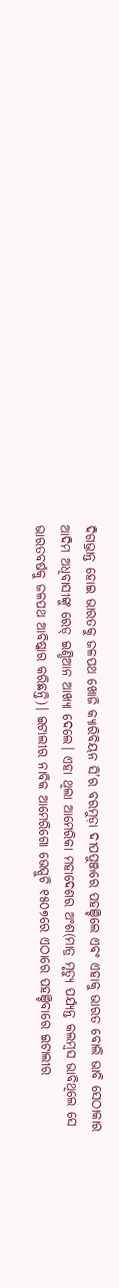ଦିଗଭ୍ରାନ୍ତ ହୋଇ ଭାରତକୁ ଜଳପଥ ଖୋଜି କ୍ୟାରିବିୟନ ସି’ର ବରମୁଡ଼ା ଦୀପପୁଞ୍ଜରେ ପହଞ୍ଚିଲେ ଏବଂ ଏହାକୁ ଭାରତ ବୋଲି ଭାବି ସେଠାକାର ଆଦିମ ଅଧିବାସୀଙ୍କୁ ରେଡ୍‌ ଇଣ୍ଡିଆନ ଆଖ୍ୟା ଦେଲେ। ଏହା ଥିଲା ଆମେରିକା ମହାଦେଶର ଅଂଶ(ମାତ୍ର ମୃତ୍ୟୁ ପର୍ଯ୍ୟନ୍ତ କଲମ୍ବସ ଭାବିଥିଲେ ସେ ଭାରତବର୍ଷକୁ ଜଳପଥ ଆବିଷ୍କାର କରିଛନ୍ତି)। ଇଟାଲୀର ନାବିକ ଆମେରିଗୋ ଭେସ୍ପୁଚି ୧୫୦୭ରେ ଏଠାରେ ପହଞ୍ଚିବାରେ ଇଟାଲୀର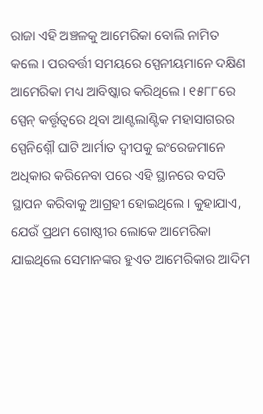ରାଜା ଏହି ଅଞ୍ଚଳକୁ ଆମେରିକା ବୋଲି ନାମିତ କଲେ। ପରବର୍ତ୍ତୀ ସମୟରେ ସ୍ପେନୀୟମାନେ ଦକ୍ଷିଣ ଆମେରିକା ମଧ୍ୟ ଆବିଷ୍କାର କରିଥିଲେ। ୧୫୮୮ରେ ସ୍ପେନ୍‌ କର୍ତ୍ତୃତ୍ୱରେ ଥିବା ଆଣ୍ଟଲାଣ୍ଟିକ ମହାସାଗରର ସ୍ପେନିଶ୍ନୌ ଘାଟି ଆର୍ମାତ ଦ୍ବୀପକୁ ଇଂରେଜମାନେ ଅଧିକାର କରିନେବା ପରେ ଏହି ସ୍ଥାନରେ ବସତି ସ୍ଥାପନ କରିବାକୁ ଆଗ୍ରହୀ ହୋଇଥିଲେ। କୁହାଯାଏ, ଯେଉଁ ପ୍ରଥମ ଗୋଷ୍ଠୀର ଲୋକେ ଆମେରିକା ଯାଇଥିଲେ ସେମାନଙ୍କର ହୁଏତ ଆମେରିକାର ଆଦିମ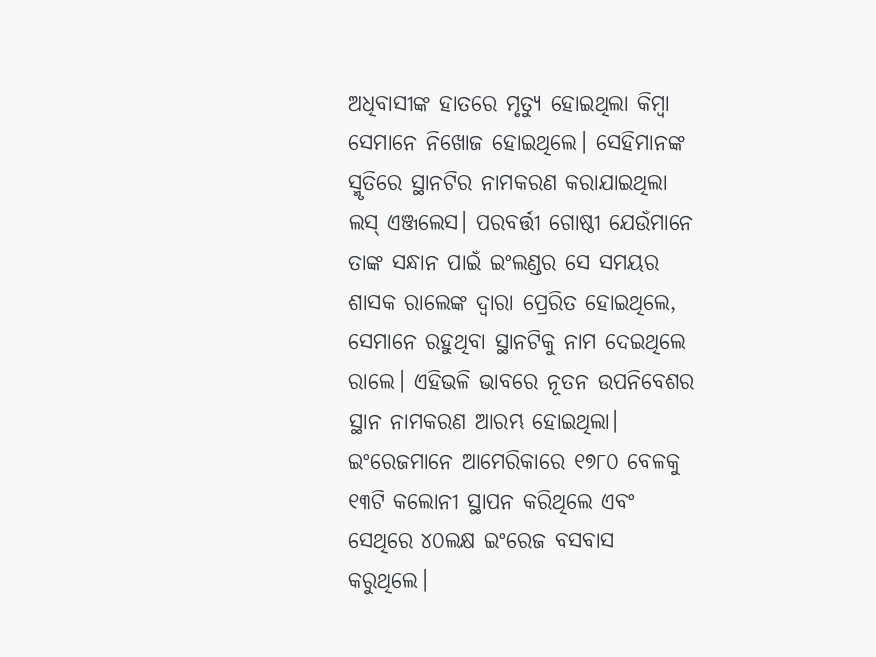ଅଧିବାସୀଙ୍କ ହାତରେ ମୃତ୍ୟୁ ହୋଇଥିଲା କିମ୍ବା ସେମାନେ ନିଖୋଜ ହୋଇଥିଲେ। ସେହିମାନଙ୍କ ସ୍ମୃତିରେ ସ୍ଥାନଟିର ନାମକରଣ କରାଯାଇଥିଲା ଲସ୍‌ ଏଞ୍ଜଲେସ। ପରବର୍ତ୍ତୀ ଗୋଷ୍ଠୀ ଯେଉଁମାନେ ତାଙ୍କ ସନ୍ଧାନ ପାଇଁ ଇଂଲଣ୍ଡର ସେ ସମୟର ଶାସକ ରାଲେଙ୍କ ଦ୍ବାରା ପ୍ରେରିତ ହୋଇଥିଲେ, ସେମାନେ ରହୁଥିବା ସ୍ଥାନଟିକୁ ନାମ ଦେଇଥିଲେ ରାଲେ। ଏହିଭଳି ଭାବରେ ନୂତନ ଉପନିବେଶର ସ୍ଥାନ ନାମକରଣ ଆରମ୍ଭ ହୋଇଥିଲା। ଇଂରେଜମାନେ ଆମେରିକାରେ ୧୭୮୦ ବେଳକୁ ୧୩ଟି କଲୋନୀ ସ୍ଥାପନ କରିଥିଲେ ଏବଂ ସେଥିରେ ୪୦ଲକ୍ଷ ଇଂରେଜ ବସବାସ କରୁଥିଲେ।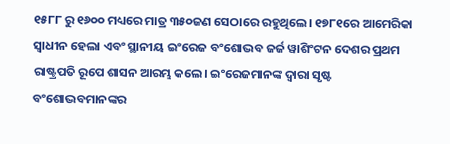୧୫୮୮ ରୁ ୧୬୦୦ ମଧ୍ୟରେ ମାତ୍ର ୩୫୦ଜଣ ସେଠାରେ ରହୁଥିଲେ। ୧୭୮୧ରେ ଆମେରିକା ସ୍ବାଧୀନ ହେଲା ଏବଂ ସ୍ଥାନୀୟ ଇଂରେଜ ବଂଶୋଦ୍ଭବ ଜର୍ଜ ୱାଶିଂଟନ ଦେଶର ପ୍ରଥମ ରାଷ୍ଟ୍ରପତି ରୂପେ ଶାସନ ଆରମ୍ଭ କଲେ। ଇଂରେଜମାନଙ୍କ ଦ୍ବାରା ସୃଷ୍ଟ ବଂଶୋଦ୍ଭବମାନଙ୍କର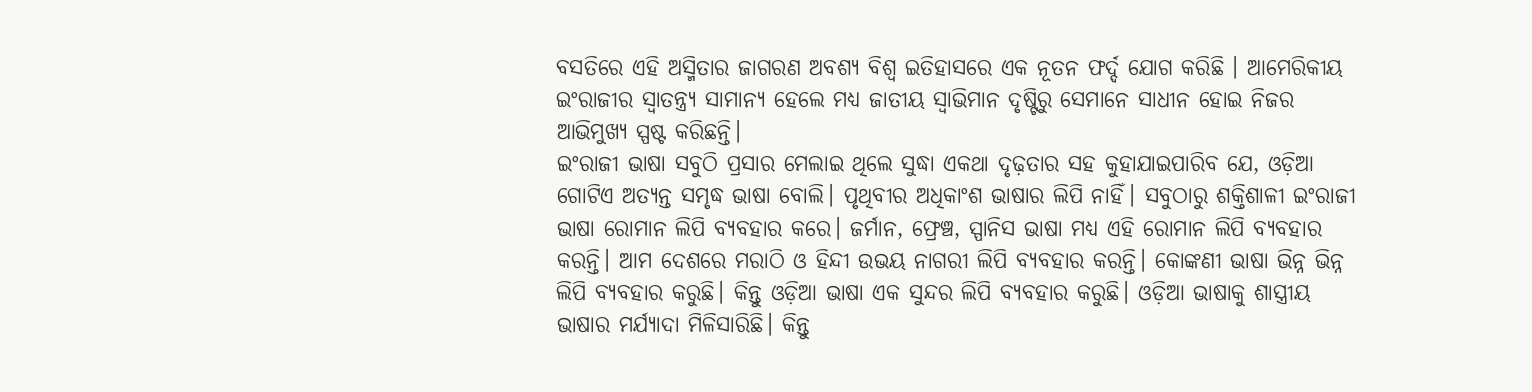ବସତିରେ ଏହି ଅସ୍ମିତାର ଜାଗରଣ ଅବଶ୍ୟ ବିଶ୍ୱ ଇତିହାସରେ ଏକ ନୂତନ ଫର୍ଦ୍ଦ ଯୋଗ କରିଛି । ଆମେରିକୀୟ ଇଂରାଜୀର ସ୍ବାତନ୍ତ୍ର୍ୟ ସାମାନ୍ୟ ହେଲେ ମଧ୍ୟ ଜାତୀୟ ସ୍ବାଭିମାନ ଦୃଷ୍ଟିରୁ ସେମାନେ ସାଧୀନ ହୋଇ ନିଜର ଆଭିମୁଖ୍ୟ ସ୍ପଷ୍ଟ କରିଛନ୍ତି।
ଇଂରାଜୀ ଭାଷା ସବୁଠି ପ୍ରସାର ମେଲାଇ ଥିଲେ ସୁଦ୍ଧା ଏକଥା ଦୃଢ଼ତାର ସହ କୁହାଯାଇପାରିବ ଯେ, ଓଡ଼ିଆ ଗୋଟିଏ ଅତ୍ୟନ୍ତ ସମୃଦ୍ଧ ଭାଷା ବୋଲି। ପୃଥିବୀର ଅଧିକାଂଶ ଭାଷାର ଲିପି ନାହିଁ। ସବୁଠାରୁ ଶକ୍ତିଶାଳୀ ଇଂରାଜୀ ଭାଷା ରୋମାନ ଲିପି ବ୍ୟବହାର କରେ। ଜର୍ମାନ, ଫ୍ରେଞ୍ଚ, ସ୍ପାନିସ ଭାଷା ମଧ୍ୟ ଏହି ରୋମାନ ଲିପି ବ୍ୟବହାର କରନ୍ତି। ଆମ ଦେଶରେ ମରାଠି ଓ ହିନ୍ଦୀ ଉଭୟ ନାଗରୀ ଲିପି ବ୍ୟବହାର କରନ୍ତି। କୋଙ୍କଣୀ ଭାଷା ଭିନ୍ନ ଭିନ୍ନ ଲିପି ବ୍ୟବହାର କରୁଛି। କିନ୍ତୁ ଓଡ଼ିଆ ଭାଷା ଏକ ସୁନ୍ଦର ଲିପି ବ୍ୟବହାର କରୁଛି। ଓଡ଼ିଆ ଭାଷାକୁ ଶାସ୍ତ୍ରୀୟ ଭାଷାର ମର୍ଯ୍ୟାଦା ମିଳିସାରିଛି। କିନ୍ତୁ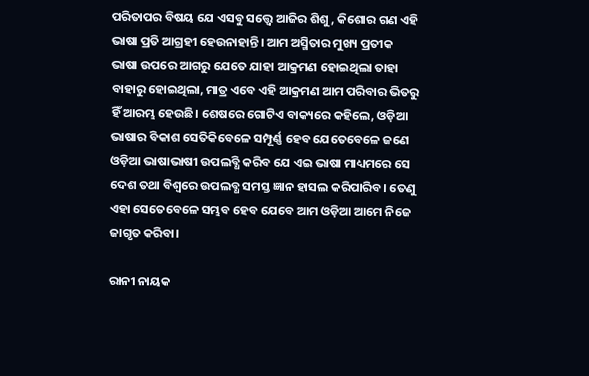ପରିତାପର ବିଷୟ ଯେ ଏସବୁ ସତ୍ତ୍ବେ ଆଜିର ଶିଶୁ, କିଶୋର ଗଣ ଏହି ଭାଷା ପ୍ରତି ଆଗ୍ରହୀ ହେଉନାହାନ୍ତି। ଆମ ଅସ୍ମିତାର ମୁଖ୍ୟ ପ୍ରତୀକ ଭାଷା ଉପରେ ଆଗରୁ ଯେତେ ଯାହା ଆକ୍ରମଣ ହୋଇଥିଲା ତାହା ବାହାରୁ ହୋଇଥିଲା, ମାତ୍ର ଏବେ ଏହି ଆକ୍ରମଣ ଆମ ପରିବାର ଭିତରୁ ହିଁ ଆରମ୍ଭ ହେଉଛି। ଶେଷରେ ଗୋଟିଏ ବାକ୍ୟରେ କହିଲେ, ଓଡ଼ିଆ ଭାଷାର ବିକାଶ ସେତିକିବେଳେ ସମ୍ପୂର୍ଣ୍ଣ ହେବ ଯେତେବେଳେ ଜଣେ ଓଡ଼ିଆ ଭାଷାଭାଷୀ ଉପଲବ୍ଧି କରିବ ଯେ ଏଇ ଭାଷା ମାଧ୍ୟମରେ ସେ ଦେଶ ତଥା ବିଶ୍ୱରେ ଉପଲବ୍ଧ ସମସ୍ତ ଜ୍ଞାନ ହାସଲ କରିପାରିବ। ତେଣୁ ଏହା ସେତେବେଳେ ସମ୍ଭବ ହେବ ଯେବେ ଆମ ଓଡ଼ିଆ ଆମେ ନିଜେ ଜାଗୃତ କରିବା।

ରାନୀ ନାୟକ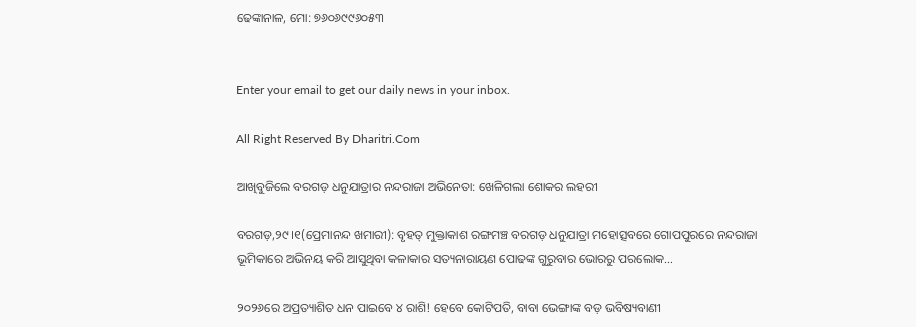ଢେଙ୍କାନାଳ, ମୋ: ୭୬୦୬୯୯୬୦୫୩


Enter your email to get our daily news in your inbox.

All Right Reserved By Dharitri.Com

ଆଖିବୁଜିଲେ ବରଗଡ଼ ଧନୁଯାତ୍ରାର ନନ୍ଦରାଜା ଅଭିନେତା: ଖେଳିଗଲା ଶୋକର ଲହରୀ

ବରଗଡ଼,୨୯।୧(ପ୍ରେମାନନ୍ଦ ଖମାରୀ): ବୃହତ୍‌ ମୁକ୍ତାକାଶ ରଙ୍ଗମଞ୍ଚ ବରଗଡ଼ ଧନୁଯାତ୍ରା ମହୋତ୍ସବରେ ଗୋପପୁରରେ ନନ୍ଦରାଜା ଭୂମିକାରେ ଅଭିନୟ କରି ଆସୁଥିବା କଳାକାର ସତ୍ୟନାରାୟଣ ପୋଢଙ୍କ ଗୁରୁବାର ଭୋରରୁ ପରଲୋକ…

୨୦୨୬ରେ ଅପ୍ରତ୍ୟାଶିତ ଧନ ପାଇବେ ୪ ରାଶି! ହେବେ କୋଟିପତି, ବାବା ଭେଙ୍ଗାଙ୍କ ବଡ଼ ଭବିଷ୍ୟବାଣୀ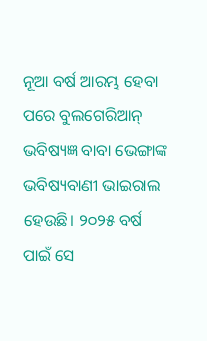ନୂଆ ବର୍ଷ ଆରମ୍ଭ ହେବା ପରେ ବୁଲଗେରିଆନ୍ ଭବିଷ୍ୟଜ୍ଞ ବାବା ଭେଙ୍ଗାଙ୍କ ଭବିଷ୍ୟବାଣୀ ଭାଇରାଲ ହେଉଛି। ୨୦୨୫ ବର୍ଷ ପାଇଁ ସେ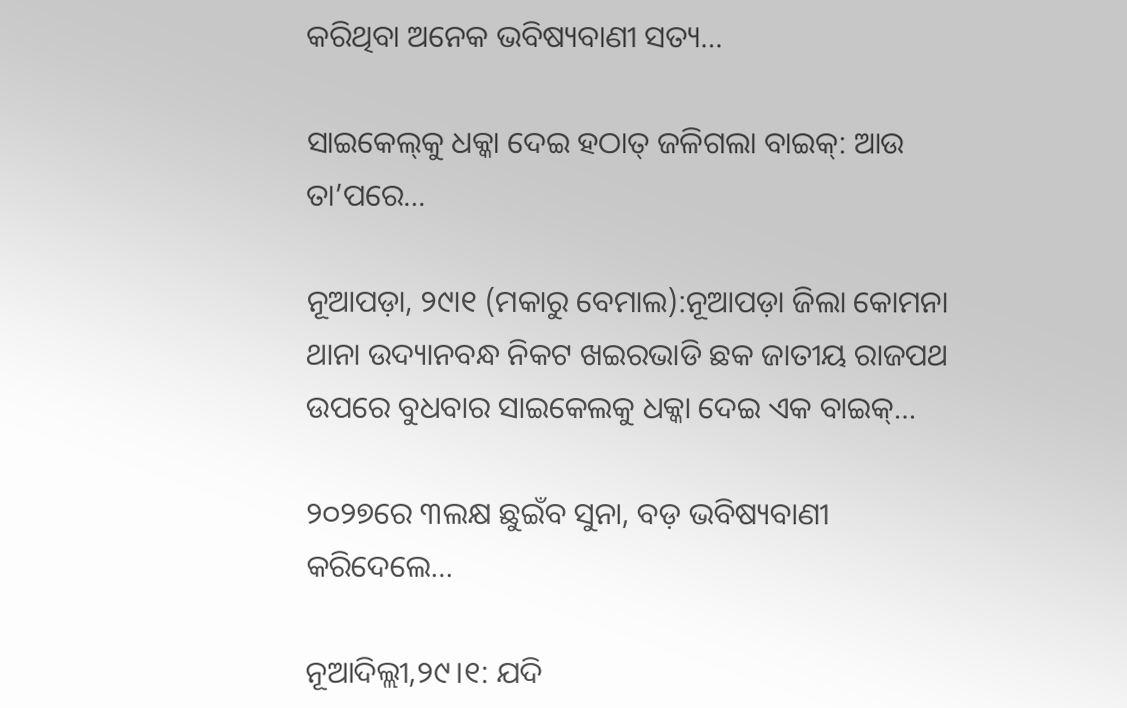କରିଥିବା ଅନେକ ଭବିଷ୍ୟବାଣୀ ସତ୍ୟ…

ସାଇକେଲ୍‌କୁ ଧକ୍କା ଦେଇ ହଠାତ୍‌ ଜଳିଗଲା ବାଇକ୍‌: ଆଉ ତା’ପରେ…

ନୂଆପଡ଼ା, ୨୯ା୧ (ମକାରୁ ବେମାଲ):ନୂଆପଡ଼ା ଜିଲା କୋମନା ଥାନା ଉଦ୍ୟାନବନ୍ଧ ନିକଟ ଖଇରଭାଡି ଛକ ଜାତୀୟ ରାଜପଥ ଉପରେ ବୁଧବାର ସାଇକେଲକୁ ଧକ୍କା ଦେଇ ଏକ ବାଇକ୍‌…

୨୦୨୭ରେ ୩ଲକ୍ଷ ଛୁଇଁବ ସୁନା, ବଡ଼ ଭବିଷ୍ୟବାଣୀ କରିଦେଲେ…

ନୂଆଦିଲ୍ଲୀ,୨୯।୧: ଯଦି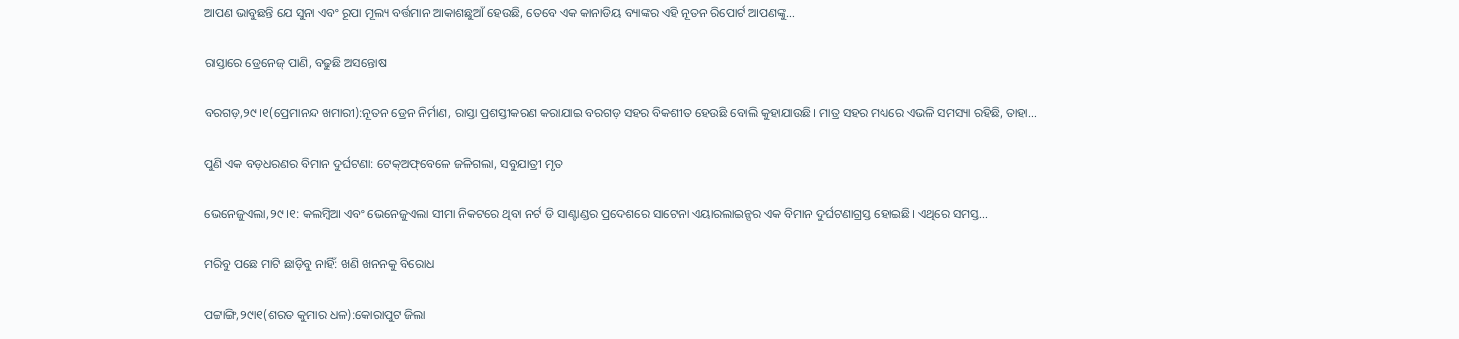ଆପଣ ଭାବୁଛନ୍ତି ଯେ ସୁନା ଏବଂ ରୂପା ମୂଲ୍ୟ ବର୍ତ୍ତମାନ ଆକାଶଛୁଆଁ ହେଉଛି, ତେବେ ଏକ କାନାଡିୟ ବ୍ୟାଙ୍କର ଏହି ନୂତନ ରିପୋର୍ଟ ଆପଣଙ୍କୁ…

ରାସ୍ତାରେ ଡ୍ରେନେଜ୍‌ ପାଣି, ବଢୁଛି ଅସନ୍ତୋଷ

ବରଗଡ଼,୨୯।୧(ପ୍ରେମାନନ୍ଦ ଖମାରୀ):ନୂତନ ଡ୍ରେନ ନିର୍ମାଣ, ରାସ୍ତା ପ୍ରଶସ୍ତୀକରଣ କରାଯାଇ ବରଗଡ଼ ସହର ବିକଶୀତ ହେଉଛି ବୋଲି କୁହାଯାଉଛି। ମାତ୍ର ସହର ମଧ୍ୟରେ ଏଭଳି ସମସ୍ୟା ରହିଛି, ତାହା…

ପୁଣି ଏକ ବଡ଼ଧରଣର ବିମାନ ଦୁର୍ଘଟଣା: ଟେକ୍‌ଅଫ୍‌ବେଳେ ଜଳିଗଲା, ସବୁଯାତ୍ରୀ ମୃତ

ଭେନେଜୁଏଲା,୨୯।୧: କଲମ୍ବିଆ ଏବଂ ଭେନେଜୁଏଲା ସୀମା ନିକଟରେ ଥିବା ନର୍ଟ ଡି ସାଣ୍ଟାଣ୍ଡର ପ୍ରଦେଶରେ ସାଟେନା ଏୟାରଲାଇନ୍ସର ଏକ ବିମାନ ଦୁର୍ଘଟଣାଗ୍ରସ୍ତ ହୋଇଛି। ଏଥିରେ ସମସ୍ତ…

ମରିବୁ ପଛେ ମାଟି ଛାଡ଼ିବୁ ନାହିଁ: ଖଣି ଖନନକୁ ବିରୋଧ

ପଟ୍ଟାଙ୍ଗି,୨୯ା୧(ଶରତ କୁମାର ଧଳ):କୋରାପୁଟ ଜିଲା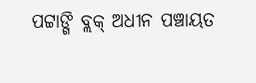ପଟ୍ଟାଙ୍ଗି ବ୍ଲକ୍‌ ଅଧୀନ ପଞ୍ଚାୟତ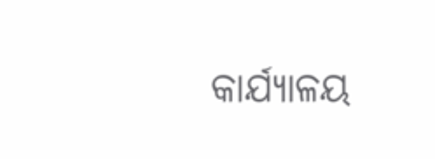କାର୍ଯ୍ୟାଳୟ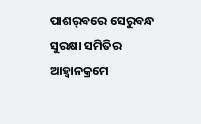ପାଶର୍‌ବରେ ସେରୁବନ୍ଧ ସୁରକ୍ଷା ସମିତିର ଆହ୍ବାନକ୍ରମେ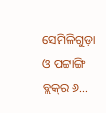ସେମିଳିଗୁଡ଼ା ଓ ପଟ୍ଟାଙ୍ଗି ବ୍ଲକ୍‌ର ୬…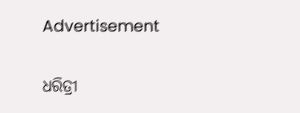Advertisement

ଧରିତ୍ରୀ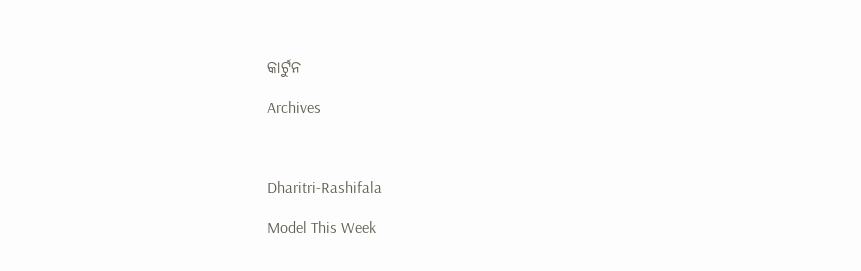କାର୍ଟୁନ

Archives



Dharitri-Rashifala

Model This Week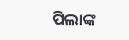ପିଲାଙ୍କ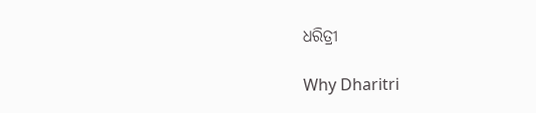ଧରିତ୍ରୀ

Why Dharitri